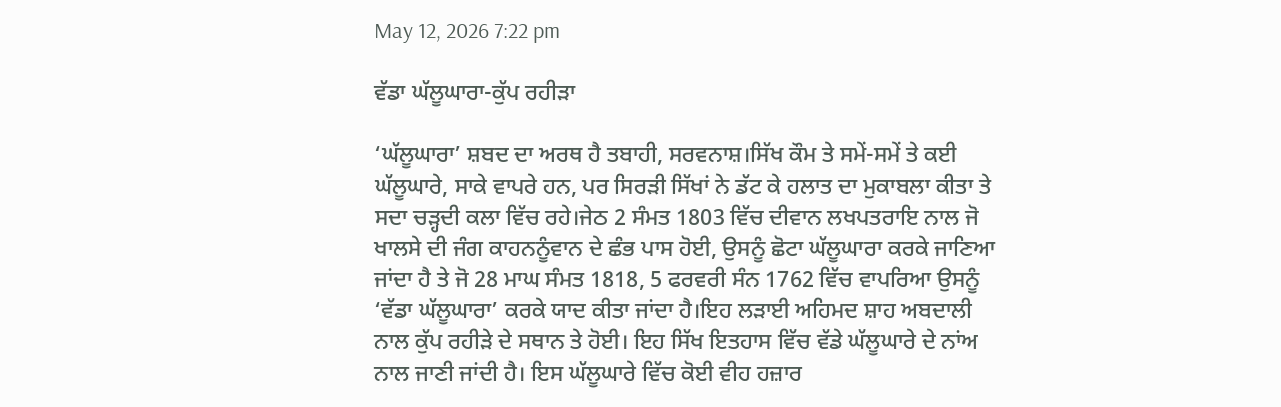May 12, 2026 7:22 pm

ਵੱਡਾ ਘੱਲੂਘਾਰਾ-ਕੁੱਪ ਰਹੀੜਾ

‘ਘੱਲੂਘਾਰਾ’ ਸ਼ਬਦ ਦਾ ਅਰਥ ਹੈ ਤਬਾਹੀ, ਸਰਵਨਾਸ਼।ਸਿੱਖ ਕੌਮ ਤੇ ਸਮੇਂ-ਸਮੇਂ ਤੇ ਕਈ ਘੱਲੂਘਾਰੇ, ਸਾਕੇ ਵਾਪਰੇ ਹਨ, ਪਰ ਸਿਰੜੀ ਸਿੱਖਾਂ ਨੇ ਡੱਟ ਕੇ ਹਲਾਤ ਦਾ ਮੁਕਾਬਲਾ ਕੀਤਾ ਤੇ ਸਦਾ ਚੜ੍ਹਦੀ ਕਲਾ ਵਿੱਚ ਰਹੇ।ਜੇਠ 2 ਸੰਮਤ 1803 ਵਿੱਚ ਦੀਵਾਨ ਲਖਪਤਰਾਇ ਨਾਲ ਜੋ ਖਾਲਸੇ ਦੀ ਜੰਗ ਕਾਹਨਨੂੰਵਾਨ ਦੇ ਛੰਭ ਪਾਸ ਹੋਈ, ਉਸਨੂੰ ਛੋਟਾ ਘੱਲੂਘਾਰਾ ਕਰਕੇ ਜਾਣਿਆ ਜਾਂਦਾ ਹੈ ਤੇ ਜੋ 28 ਮਾਘ ਸੰਮਤ 1818, 5 ਫਰਵਰੀ ਸੰਨ 1762 ਵਿੱਚ ਵਾਪਰਿਆ ਉਸਨੂੰ ‘ਵੱਡਾ ਘੱਲੂਘਾਰਾ’ ਕਰਕੇ ਯਾਦ ਕੀਤਾ ਜਾਂਦਾ ਹੈ।ਇਹ ਲੜਾਈ ਅਹਿਮਦ ਸ਼ਾਹ ਅਬਦਾਲੀ ਨਾਲ ਕੁੱਪ ਰਹੀੜੇ ਦੇ ਸਥਾਨ ਤੇ ਹੋਈ। ਇਹ ਸਿੱਖ ਇਤਹਾਸ ਵਿੱਚ ਵੱਡੇ ਘੱਲੂਘਾਰੇ ਦੇ ਨਾਂਅ ਨਾਲ ਜਾਣੀ ਜਾਂਦੀ ਹੈ। ਇਸ ਘੱਲੂਘਾਰੇ ਵਿੱਚ ਕੋਈ ਵੀਹ ਹਜ਼ਾਰ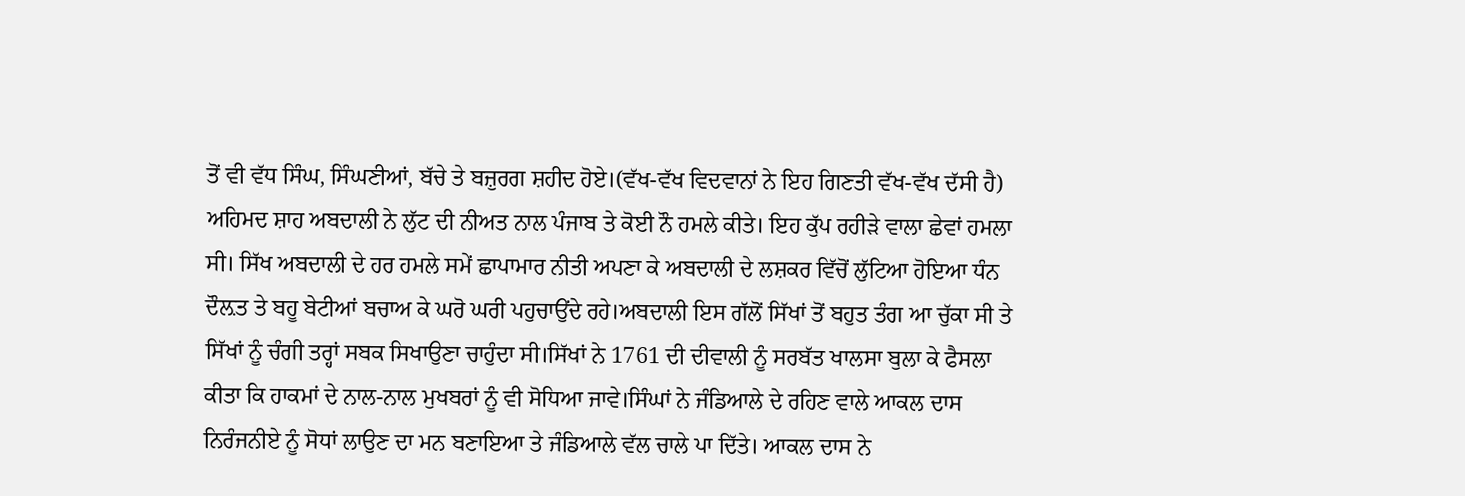ਤੋਂ ਵੀ ਵੱਧ ਸਿੰਘ, ਸਿੰਘਣੀਆਂ, ਬੱਚੇ ਤੇ ਬਜ਼ੁਰਗ ਸ਼ਹੀਦ ਹੋਏ।(ਵੱਖ-ਵੱਖ ਵਿਦਵਾਨਾਂ ਨੇ ਇਹ ਗਿਣਤੀ ਵੱਖ-ਵੱਖ ਦੱਸੀ ਹੈ) ਅਹਿਮਦ ਸ਼ਾਹ ਅਬਦਾਲੀ ਨੇ ਲੁੱਟ ਦੀ ਨੀਅਤ ਨਾਲ ਪੰਜਾਬ ਤੇ ਕੋਈ ਨੌ ਹਮਲੇ ਕੀਤੇ। ਇਹ ਕੁੱਪ ਰਹੀੜੇ ਵਾਲਾ ਛੇਵਾਂ ਹਮਲਾ ਸੀ। ਸਿੱਖ ਅਬਦਾਲੀ ਦੇ ਹਰ ਹਮਲੇ ਸਮੇਂ ਛਾਪਾਮਾਰ ਨੀਤੀ ਅਪਣਾ ਕੇ ਅਬਦਾਲੀ ਦੇ ਲਸ਼ਕਰ ਵਿੱਚੋਂ ਲੁੱਟਿਆ ਹੋਇਆ ਧੰਨ ਦੌਲ਼ਤ ਤੇ ਬਹੂ ਬੇਟੀਆਂ ਬਚਾਅ ਕੇ ਘਰੋ ਘਰੀ ਪਹੁਚਾਉਂਦੇ ਰਹੇ।ਅਬਦਾਲੀ ਇਸ ਗੱਲੋਂ ਸਿੱਖਾਂ ਤੋਂ ਬਹੁਤ ਤੰਗ ਆ ਚੁੱਕਾ ਸੀ ਤੇ ਸਿੱਖਾਂ ਨੂੰ ਚੰਗੀ ਤਰ੍ਹਾਂ ਸਬਕ ਸਿਖਾਉਣਾ ਚਾਹੁੰਦਾ ਸੀ।ਸਿੱਖਾਂ ਨੇ 1761 ਦੀ ਦੀਵਾਲੀ ਨੂੰ ਸਰਬੱਤ ਖਾਲਸਾ ਬੁਲਾ ਕੇ ਫੈਸਲਾ ਕੀਤਾ ਕਿ ਹਾਕਮਾਂ ਦੇ ਨਾਲ-ਨਾਲ ਮੁਖਬਰਾਂ ਨੂੰ ਵੀ ਸੋਧਿਆ ਜਾਵੇ।ਸਿੰਘਾਂ ਨੇ ਜੰਡਿਆਲੇ ਦੇ ਰਹਿਣ ਵਾਲੇ ਆਕਲ ਦਾਸ ਨਿਰੰਜਨੀਏ ਨੂੰ ਸੋਧਾਂ ਲਾਉਣ ਦਾ ਮਨ ਬਣਾਇਆ ਤੇ ਜੰਡਿਆਲੇ ਵੱਲ ਚਾਲੇ ਪਾ ਦਿੱਤੇ। ਆਕਲ ਦਾਸ ਨੇ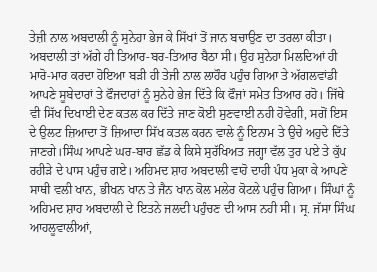ਤੇਜ਼ੀ ਨਾਲ ਅਬਦਾਲੀ ਨੂੰ ਸੁਨੇਹਾ ਭੇਜ ਕੇ ਸਿੱਖਾਂ ਤੋਂ ਜਾਨ ਬਚਾਉਣ ਦਾ ਤਰਲਾ ਕੀਤਾ। ਅਬਦਾਲੀ ਤਾਂ ਅੱਗੇ ਹੀ ਤਿਆਰ-ਬਰ-ਤਿਆਰ ਬੈਠਾ ਸੀ। ਉਹ ਸੁਨੇਹਾ ਮਿਲਦਿਆਂ ਹੀ ਮਾਰੋ-ਮਾਰ ਕਰਦਾ ਹੋਇਆ ਬੜੀ ਹੀ ਤੇਜੀ ਨਾਲ ਲਾਹੌਰ ਪਹੁੰਚ ਗਿਆ ਤੇ ਅੱਗਲਵਾਂਡੀ ਆਪਣੇ ਸੂਬੇਦਾਰਾਂ ਤੇ ਫੌਜਦਾਰਾਂ ਨੂੰ ਸੁਨੇਹੇ ਭੇਜ ਦਿੱਤੇ ਕਿ ਫੌਜਾਂ ਸਮੇਤ ਤਿਆਰ ਰਹੋ। ਜਿੱਥੇ ਵੀ ਸਿੱਖ ਦਿਖਾਈ ਦੇਣ ਕਤਲ ਕਰ ਦਿੱਤੇ ਜਾਣ ਕੋਈ ਸੁਣਵਾਈ ਨਹੀ ਹੋਵੇਗੀ, ਸਗੋਂ ਇਸ ਦੇ ਉਲਟ ਜ਼ਿਆਦਾ ਤੋਂ ਜ਼ਿਆਦਾ ਸਿੱਖ ਕਤਲ ਕਰਨ ਵਾਲੇ ਨੂੰ ਇਨਾਮ ਤੇ ਉਚੇ ਅਹੁਦੇ ਦਿੱਤੇ ਜਾਣਗੇ।ਸਿੰਘ ਆਪਣੇ ਘਰ-ਬਾਰ ਛੱਡ ਕੇ ਕਿਸੇ ਸੁਰੱਖਿਅਤ ਜਗ੍ਹਾ ਵੱਲ ਤੁਰ ਪਏ ਤੇ ਕੁੱਪ ਰਹੀੜੇ ਦੇ ਪਾਸ ਪਹੁੰਚ ਗਏ। ਅਹਿਮਦ ਸ਼ਾਹ ਅਬਦਾਲੀ ਵਾਹੋ ਦਾਹੀ ਪੰਧ ਮੁਕਾ ਕੇ ਆਪਣੇ ਸਾਥੀ ਵਲੀ ਖਾਨ, ਭੀਖਨ ਖਾਨ ਤੇ ਜੈਨ ਖਾਨ ਕੋਲ ਮਲੇਰ ਕੋਟਲੇ ਪਹੁੰਚ ਗਿਆ। ਸਿੰਘਾਂ ਨੂੰ ਅਹਿਮਦ ਸ਼ਾਹ ਅਬਦਾਲੀ ਦੇ ਇਤਨੇ ਜਲਦੀ ਪਹੁੰਚਣ ਦੀ ਆਸ ਨਹੀ ਸੀ। ਸ੍ਰ. ਜੱਸਾ ਸਿੰਘ ਆਹਲੂਵਾਲੀਆਂ,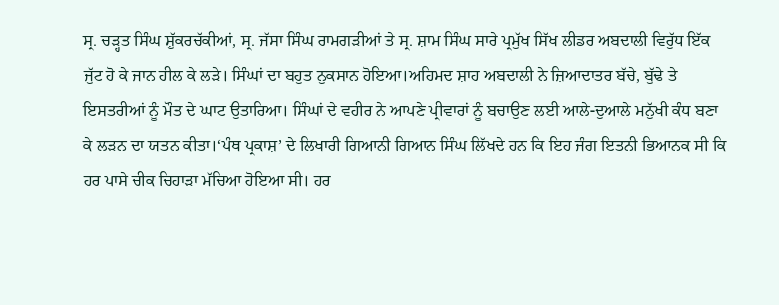ਸ੍ਰ. ਚੜ੍ਹਤ ਸਿੰਘ ਸ਼ੁੱਕਰਚੱਕੀਆਂ, ਸ੍ਰ. ਜੱਸਾ ਸਿੰਘ ਰਾਮਗੜੀਆਂ ਤੇ ਸ੍ਰ. ਸ਼ਾਮ ਸਿੰਘ ਸਾਰੇ ਪ੍ਰਮੁੱਖ ਸਿੱਖ ਲੀਡਰ ਅਬਦਾਲੀ ਵਿਰੁੱਧ ਇੱਕ ਜੁੱਟ ਹੋ ਕੇ ਜਾਨ ਹੀਲ ਕੇ ਲੜੇ। ਸਿੰਘਾਂ ਦਾ ਬਹੁਤ ਨੁਕਸਾਨ ਹੋਇਆ।ਅਹਿਮਦ ਸ਼ਾਹ ਅਬਦਾਲੀ ਨੇ ਜ਼ਿਆਦਾਤਰ ਬੱਚੇ, ਬੁੱਢੇ ਤੇ ਇਸਤਰੀਆਂ ਨੂੰ ਮੌਤ ਦੇ ਘਾਟ ਉਤਾਰਿਆ। ਸਿੰਘਾਂ ਦੇ ਵਹੀਰ ਨੇ ਆਪਣੇ ਪ੍ਰੀਵਾਰਾਂ ਨੂੰ ਬਚਾਉਣ ਲਈ ਆਲੇ-ਦੁਆਲੇ ਮਨੁੱਖੀ ਕੰਧ ਬਣਾ ਕੇ ਲੜਨ ਦਾ ਯਤਨ ਕੀਤਾ।‘ਪੰਥ ਪ੍ਰਕਾਸ਼’ ਦੇ ਲਿਖਾਰੀ ਗਿਆਨੀ ਗਿਆਨ ਸਿੰਘ ਲਿੱਖਦੇ ਹਨ ਕਿ ਇਹ ਜੰਗ ਇਤਨੀ ਭਿਆਨਕ ਸੀ ਕਿ ਹਰ ਪਾਸੇ ਚੀਕ ਚਿਹਾੜਾ ਮੱਚਿਆ ਹੋਇਆ ਸੀ। ਹਰ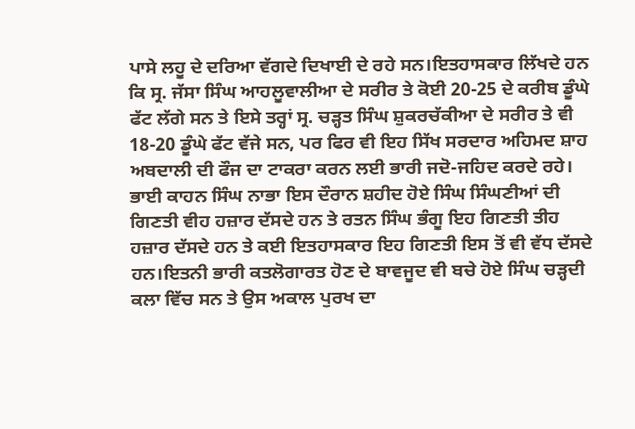ਪਾਸੇ ਲਹੂ ਦੇ ਦਰਿਆ ਵੱਗਦੇ ਦਿਖਾਈ ਦੇ ਰਹੇ ਸਨ।ਇਤਹਾਸਕਾਰ ਲਿੱਖਦੇ ਹਨ ਕਿ ਸ੍ਰ. ਜੱਸਾ ਸਿੰਘ ਆਹਲੂਵਾਲੀਆ ਦੇ ਸਰੀਰ ਤੇ ਕੋਈ 20-25 ਦੇ ਕਰੀਬ ਡੂੰਘੇ ਫੱਟ ਲੱਗੇ ਸਨ ਤੇ ਇਸੇ ਤਰ੍ਹਾਂ ਸ੍ਰ. ਚੜ੍ਹਤ ਸਿੰਘ ਸ਼ੁਕਰਚੱਕੀਆ ਦੇ ਸਰੀਰ ਤੇ ਵੀ 18-20 ਡੂੰਘੇ ਫੱਟ ਵੱਜੇ ਸਨ, ਪਰ ਫਿਰ ਵੀ ਇਹ ਸਿੱਖ ਸਰਦਾਰ ਅਹਿਮਦ ਸ਼ਾਹ ਅਬਦਾਲੀ ਦੀ ਫੌਜ ਦਾ ਟਾਕਰਾ ਕਰਨ ਲਈ ਭਾਰੀ ਜਦੋ-ਜਹਿਦ ਕਰਦੇ ਰਹੇ। ਭਾਈ ਕਾਹਨ ਸਿੰਘ ਨਾਭਾ ਇਸ ਦੌਰਾਨ ਸ਼ਹੀਦ ਹੋਏ ਸਿੰਘ ਸਿੰਘਣੀਆਂ ਦੀ ਗਿਣਤੀ ਵੀਹ ਹਜ਼ਾਰ ਦੱਸਦੇ ਹਨ ਤੇ ਰਤਨ ਸਿੰਘ ਭੰਗੂ ਇਹ ਗਿਣਤੀ ਤੀਹ ਹਜ਼ਾਰ ਦੱਸਦੇ ਹਨ ਤੇ ਕਈ ਇਤਹਾਸਕਾਰ ਇਹ ਗਿਣਤੀ ਇਸ ਤੋਂ ਵੀ ਵੱਧ ਦੱਸਦੇ ਹਨ।ਇਤਨੀ ਭਾਰੀ ਕਤਲੋਗਾਰਤ ਹੋਣ ਦੇ ਬਾਵਜੂਦ ਵੀ ਬਚੇ ਹੋਏ ਸਿੰਘ ਚੜ੍ਹਦੀ ਕਲਾ ਵਿੱਚ ਸਨ ਤੇ ਉਸ ਅਕਾਲ ਪੁਰਖ ਦਾ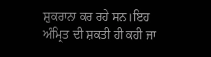ਸ਼ੁਕਰਾਨਾ ਕਰ ਰਹੇ ਸਨ।ਇਹ ਅੰਮ੍ਰਿਤ ਦੀ ਸ਼ਕਤੀ ਹੀ ਕਹੀ ਜਾ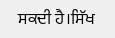ਸਕਦੀ ਹੈ।ਸਿੱਖ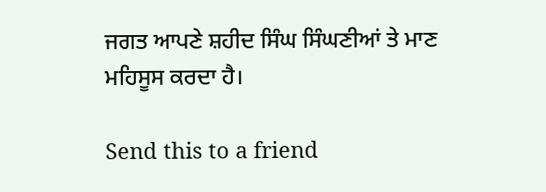ਜਗਤ ਆਪਣੇ ਸ਼ਹੀਦ ਸਿੰਘ ਸਿੰਘਣੀਆਂ ਤੇ ਮਾਣ ਮਹਿਸੂਸ ਕਰਦਾ ਹੈ।

Send this to a friend